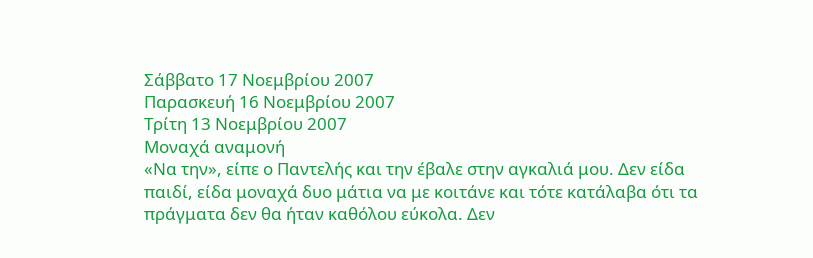Σάββατο 17 Νοεμβρίου 2007
Παρασκευή 16 Νοεμβρίου 2007
Τρίτη 13 Νοεμβρίου 2007
Μοναχά αναμονή
«Να την», είπε ο Παντελής και την έβαλε στην αγκαλιά μου. Δεν είδα παιδί, είδα μοναχά δυο μάτια να με κοιτάνε και τότε κατάλαβα ότι τα πράγματα δεν θα ήταν καθόλου εύκολα. Δεν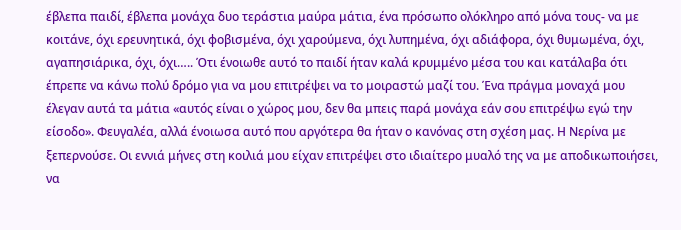έβλεπα παιδί, έβλεπα μονάχα δυο τεράστια μαύρα μάτια, ένα πρόσωπο ολόκληρο από μόνα τους- να με κοιτάνε, όχι ερευνητικά, όχι φοβισμένα, όχι χαρούμενα, όχι λυπημένα, όχι αδιάφορα, όχι θυμωμένα, όχι, αγαπησιάρικα, όχι, όχι….. Ότι ένοιωθε αυτό το παιδί ήταν καλά κρυμμένο μέσα του και κατάλαβα ότι έπρεπε να κάνω πολύ δρόμο για να μου επιτρέψει να το μοιραστώ μαζί του. Ένα πράγμα μοναχά μου έλεγαν αυτά τα μάτια «αυτός είναι ο χώρος μου, δεν θα μπεις παρά μονάχα εάν σου επιτρέψω εγώ την είσοδο». Φευγαλέα, αλλά ένοιωσα αυτό που αργότερα θα ήταν ο κανόνας στη σχέση μας. Η Νερίνα με ξεπερνούσε. Οι εννιά μήνες στη κοιλιά μου είχαν επιτρέψει στο ιδιαίτερο μυαλό της να με αποδικωποιήσει, να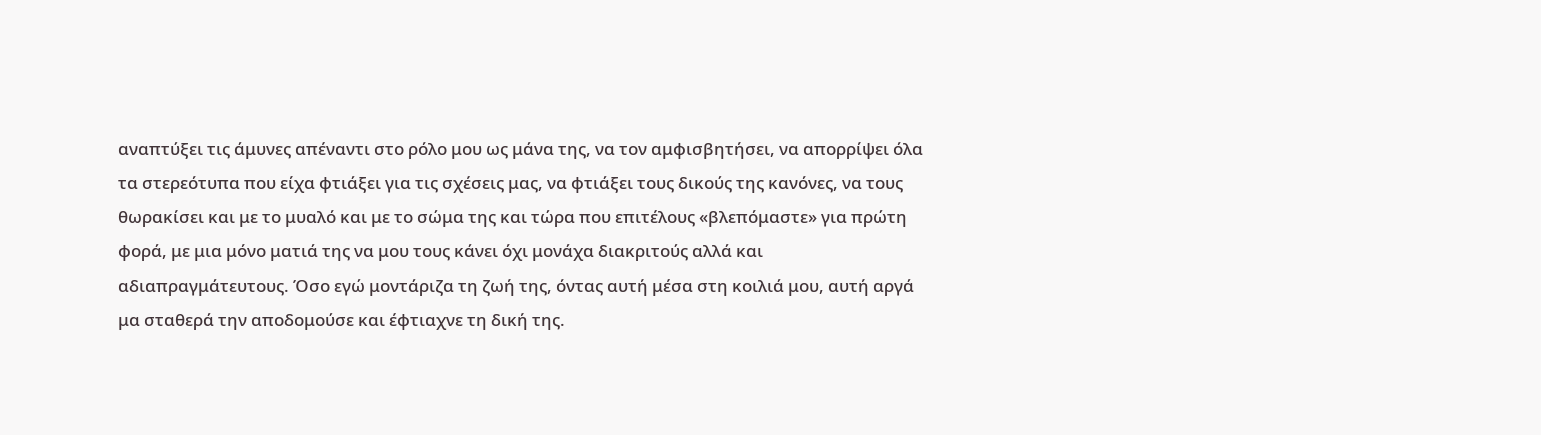αναπτύξει τις άμυνες απέναντι στο ρόλο μου ως μάνα της, να τον αμφισβητήσει, να απορρίψει όλα τα στερεότυπα που είχα φτιάξει για τις σχέσεις μας, να φτιάξει τους δικούς της κανόνες, να τους θωρακίσει και με το μυαλό και με το σώμα της και τώρα που επιτέλους «βλεπόμαστε» για πρώτη φορά, με μια μόνο ματιά της να μου τους κάνει όχι μονάχα διακριτούς αλλά και αδιαπραγμάτευτους. Όσο εγώ μοντάριζα τη ζωή της, όντας αυτή μέσα στη κοιλιά μου, αυτή αργά μα σταθερά την αποδομούσε και έφτιαχνε τη δική της.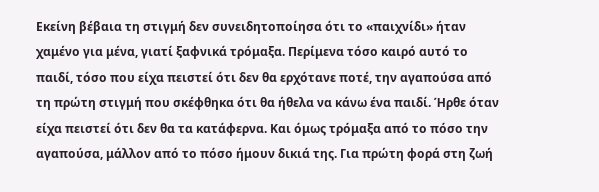Εκείνη βέβαια τη στιγμή δεν συνειδητοποίησα ότι το «παιχνίδι» ήταν χαμένο για μένα, γιατί ξαφνικά τρόμαξα. Περίμενα τόσο καιρό αυτό το παιδί, τόσο που είχα πειστεί ότι δεν θα ερχότανε ποτέ, την αγαπούσα από τη πρώτη στιγμή που σκέφθηκα ότι θα ήθελα να κάνω ένα παιδί. Ήρθε όταν είχα πειστεί ότι δεν θα τα κατάφερνα. Και όμως τρόμαξα από το πόσο την αγαπούσα, μάλλον από το πόσο ήμουν δικιά της. Για πρώτη φορά στη ζωή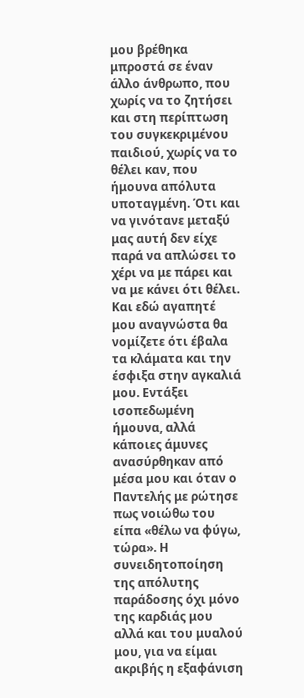μου βρέθηκα μπροστά σε έναν άλλο άνθρωπο, που χωρίς να το ζητήσει και στη περίπτωση του συγκεκριμένου παιδιού, χωρίς να το θέλει καν, που ήμουνα απόλυτα υποταγμένη. Ότι και να γινότανε μεταξύ μας αυτή δεν είχε παρά να απλώσει το χέρι να με πάρει και να με κάνει ότι θέλει. Και εδώ αγαπητέ μου αναγνώστα θα νομίζετε ότι έβαλα τα κλάματα και την έσφιξα στην αγκαλιά μου. Εντάξει ισοπεδωμένη ήμουνα, αλλά κάποιες άμυνες ανασύρθηκαν από μέσα μου και όταν ο Παντελής με ρώτησε πως νοιώθω του είπα «θέλω να φύγω, τώρα». Η συνειδητοποίηση της απόλυτης παράδοσης όχι μόνο της καρδιάς μου αλλά και του μυαλού μου, για να είμαι ακριβής η εξαφάνιση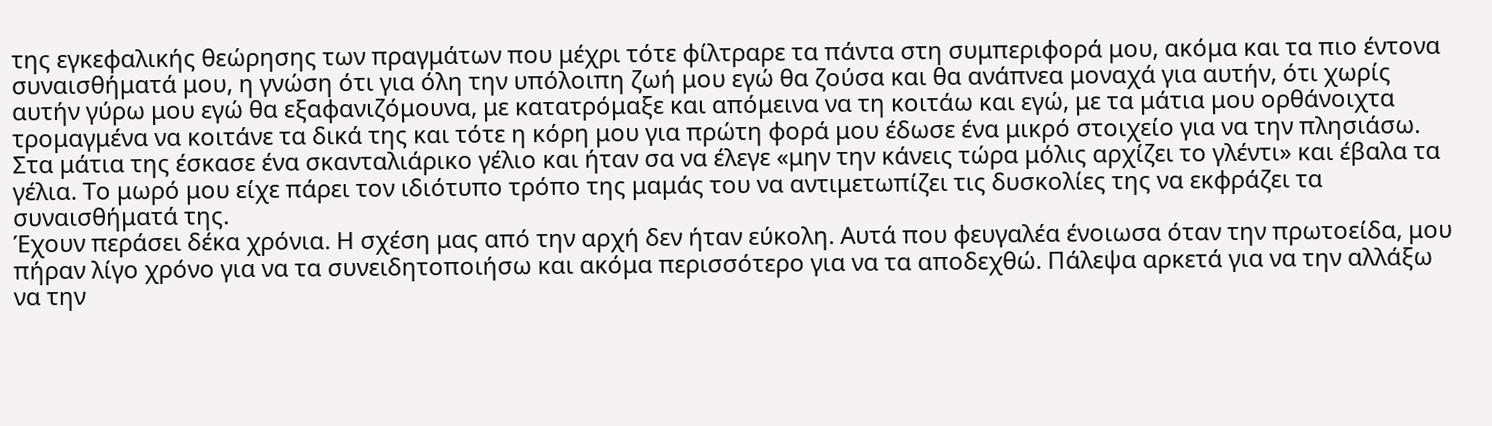της εγκεφαλικής θεώρησης των πραγμάτων που μέχρι τότε φίλτραρε τα πάντα στη συμπεριφορά μου, ακόμα και τα πιο έντονα συναισθήματά μου, η γνώση ότι για όλη την υπόλοιπη ζωή μου εγώ θα ζούσα και θα ανάπνεα μοναχά για αυτήν, ότι χωρίς αυτήν γύρω μου εγώ θα εξαφανιζόμουνα, με κατατρόμαξε και απόμεινα να τη κοιτάω και εγώ, με τα μάτια μου ορθάνοιχτα τρομαγμένα να κοιτάνε τα δικά της και τότε η κόρη μου για πρώτη φορά μου έδωσε ένα μικρό στοιχείο για να την πλησιάσω. Στα μάτια της έσκασε ένα σκανταλιάρικο γέλιο και ήταν σα να έλεγε «μην την κάνεις τώρα μόλις αρχίζει το γλέντι» και έβαλα τα γέλια. Το μωρό μου είχε πάρει τον ιδιότυπο τρόπο της μαμάς του να αντιμετωπίζει τις δυσκολίες της να εκφράζει τα συναισθήματά της.
Έχουν περάσει δέκα χρόνια. Η σχέση μας από την αρχή δεν ήταν εύκολη. Αυτά που φευγαλέα ένοιωσα όταν την πρωτοείδα, μου πήραν λίγο χρόνο για να τα συνειδητοποιήσω και ακόμα περισσότερο για να τα αποδεχθώ. Πάλεψα αρκετά για να την αλλάξω να την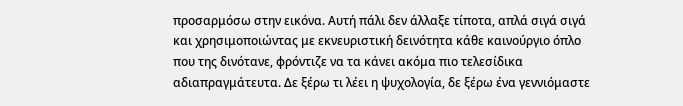προσαρμόσω στην εικόνα. Αυτή πάλι δεν άλλαξε τίποτα, απλά σιγά σιγά και χρησιμοποιώντας με εκνευριστική δεινότητα κάθε καινούργιο όπλο που της δινότανε, φρόντιζε να τα κάνει ακόμα πιο τελεσίδικα αδιαπραγμάτευτα. Δε ξέρω τι λέει η ψυχολογία, δε ξέρω ένα γεννιόμαστε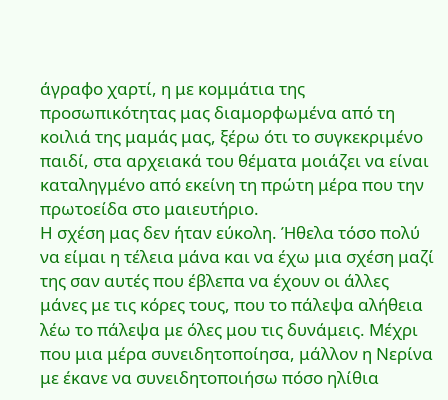άγραφο χαρτί, η με κομμάτια της προσωπικότητας μας διαμορφωμένα από τη κοιλιά της μαμάς μας, ξέρω ότι το συγκεκριμένο παιδί, στα αρχειακά του θέματα μοιάζει να είναι καταληγμένο από εκείνη τη πρώτη μέρα που την πρωτοείδα στο μαιευτήριο.
Η σχέση μας δεν ήταν εύκολη. Ήθελα τόσο πολύ να είμαι η τέλεια μάνα και να έχω μια σχέση μαζί της σαν αυτές που έβλεπα να έχουν οι άλλες μάνες με τις κόρες τους, που το πάλεψα αλήθεια λέω το πάλεψα με όλες μου τις δυνάμεις. Μέχρι που μια μέρα συνειδητοποίησα, μάλλον η Νερίνα με έκανε να συνειδητοποιήσω πόσο ηλίθια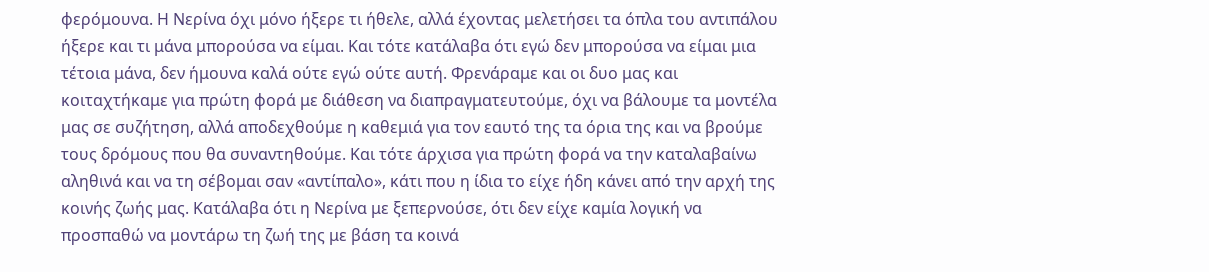φερόμουνα. Η Νερίνα όχι μόνο ήξερε τι ήθελε, αλλά έχοντας μελετήσει τα όπλα του αντιπάλου ήξερε και τι μάνα μπορούσα να είμαι. Και τότε κατάλαβα ότι εγώ δεν μπορούσα να είμαι μια τέτοια μάνα, δεν ήμουνα καλά ούτε εγώ ούτε αυτή. Φρενάραμε και οι δυο μας και κοιταχτήκαμε για πρώτη φορά με διάθεση να διαπραγματευτούμε, όχι να βάλουμε τα μοντέλα μας σε συζήτηση, αλλά αποδεχθούμε η καθεμιά για τον εαυτό της τα όρια της και να βρούμε τους δρόμους που θα συναντηθούμε. Και τότε άρχισα για πρώτη φορά να την καταλαβαίνω αληθινά και να τη σέβομαι σαν «αντίπαλο», κάτι που η ίδια το είχε ήδη κάνει από την αρχή της κοινής ζωής μας. Κατάλαβα ότι η Νερίνα με ξεπερνούσε, ότι δεν είχε καμία λογική να προσπαθώ να μοντάρω τη ζωή της με βάση τα κοινά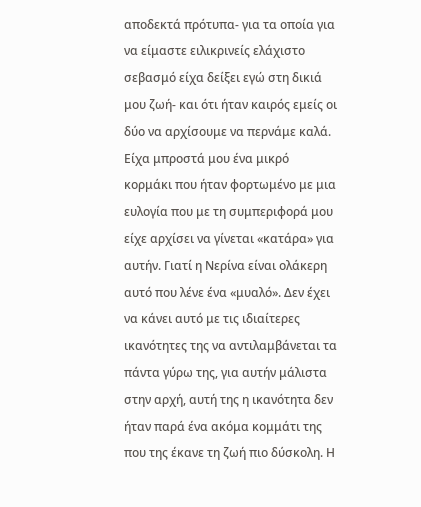αποδεκτά πρότυπα- για τα οποία για να είμαστε ειλικρινείς ελάχιστο σεβασμό είχα δείξει εγώ στη δικιά μου ζωή- και ότι ήταν καιρός εμείς οι δύο να αρχίσουμε να περνάμε καλά. Είχα μπροστά μου ένα μικρό κορμάκι που ήταν φορτωμένο με μια ευλογία που με τη συμπεριφορά μου είχε αρχίσει να γίνεται «κατάρα» για αυτήν. Γιατί η Νερίνα είναι ολάκερη αυτό που λένε ένα «μυαλό». Δεν έχει να κάνει αυτό με τις ιδιαίτερες ικανότητες της να αντιλαμβάνεται τα πάντα γύρω της, για αυτήν μάλιστα στην αρχή, αυτή της η ικανότητα δεν ήταν παρά ένα ακόμα κομμάτι της που της έκανε τη ζωή πιο δύσκολη. Η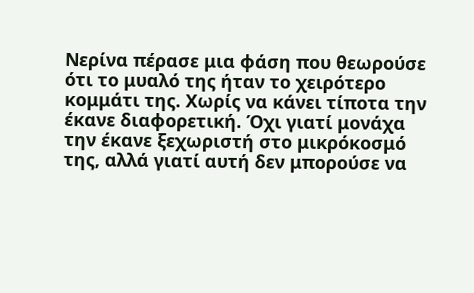Νερίνα πέρασε μια φάση που θεωρούσε ότι το μυαλό της ήταν το χειρότερο κομμάτι της. Χωρίς να κάνει τίποτα την έκανε διαφορετική. Όχι γιατί μονάχα την έκανε ξεχωριστή στο μικρόκοσμό της, αλλά γιατί αυτή δεν μπορούσε να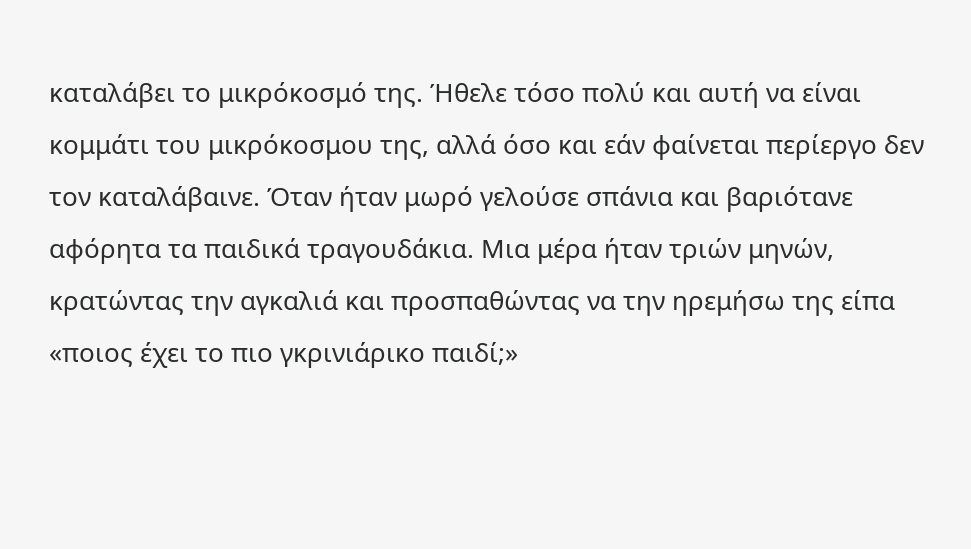καταλάβει το μικρόκοσμό της. Ήθελε τόσο πολύ και αυτή να είναι κομμάτι του μικρόκοσμου της, αλλά όσο και εάν φαίνεται περίεργο δεν τον καταλάβαινε. Όταν ήταν μωρό γελούσε σπάνια και βαριότανε αφόρητα τα παιδικά τραγουδάκια. Μια μέρα ήταν τριών μηνών, κρατώντας την αγκαλιά και προσπαθώντας να την ηρεμήσω της είπα «ποιος έχει το πιο γκρινιάρικο παιδί;»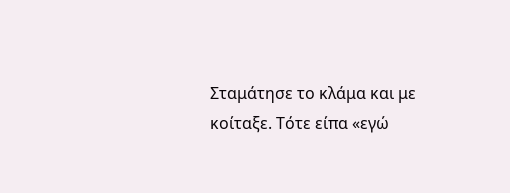Σταμάτησε το κλάμα και με κοίταξε. Τότε είπα «εγώ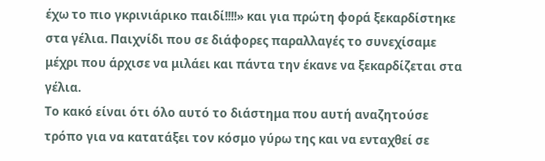έχω το πιο γκρινιάρικο παιδί!!!!» και για πρώτη φορά ξεκαρδίστηκε στα γέλια. Παιχνίδι που σε διάφορες παραλλαγές το συνεχίσαμε μέχρι που άρχισε να μιλάει και πάντα την έκανε να ξεκαρδίζεται στα γέλια.
Το κακό είναι ότι όλο αυτό το διάστημα που αυτή αναζητούσε τρόπο για να κατατάξει τον κόσμο γύρω της και να ενταχθεί σε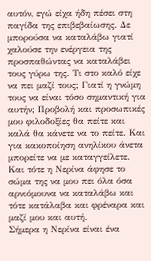αυτόν, εγώ είχα ήδη πέσει στη παγίδα της επιβεβαίωσης. Δε μπορούσα να καταλάβω γιατί χαλούσε την ενέργεια της προσπαθώντας να καταλάβει τους γύρω της. Τι στο καλό είχε να πει μαζί τους; Γιατί η γνώμη τους να είναι τόσο σημαντική για αυτήν; Προβολή και προσωπικές μου φιλοδοξίες θα πείτε και καλά θα κάνετε να το πείτε. Και για κακοποίηση ανηλίκου άνετα μπορείτε να με καταγγείλετε.
Και τότε η Νερίνα άφησε το σώμα της να μου πει όλα όσα αρνιόμουνα να καταλάβω και τότε κατάλαβα και φρέναρα και μαζί μου και αυτή.
Σήμερα η Νερίνα είναι ένα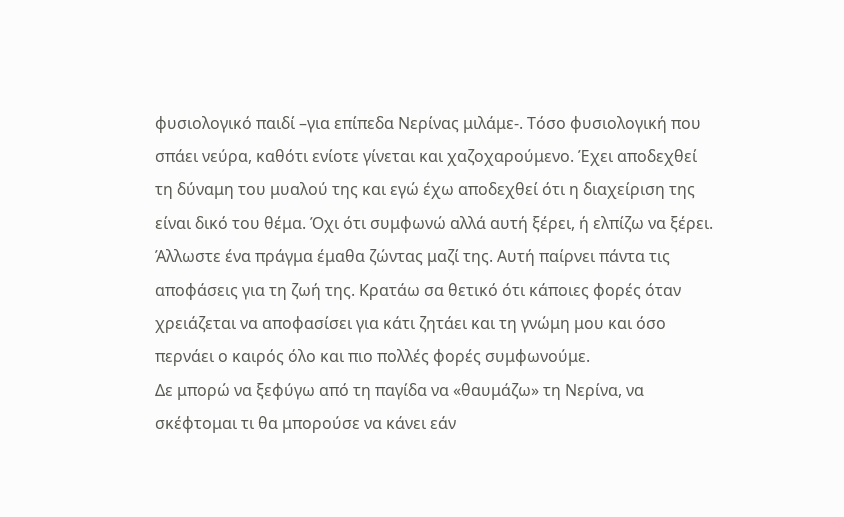φυσιολογικό παιδί –για επίπεδα Νερίνας μιλάμε-. Τόσο φυσιολογική που σπάει νεύρα, καθότι ενίοτε γίνεται και χαζοχαρούμενο. Έχει αποδεχθεί τη δύναμη του μυαλού της και εγώ έχω αποδεχθεί ότι η διαχείριση της είναι δικό του θέμα. Όχι ότι συμφωνώ αλλά αυτή ξέρει, ή ελπίζω να ξέρει. Άλλωστε ένα πράγμα έμαθα ζώντας μαζί της. Αυτή παίρνει πάντα τις αποφάσεις για τη ζωή της. Κρατάω σα θετικό ότι κάποιες φορές όταν χρειάζεται να αποφασίσει για κάτι ζητάει και τη γνώμη μου και όσο περνάει ο καιρός όλο και πιο πολλές φορές συμφωνούμε.
Δε μπορώ να ξεφύγω από τη παγίδα να «θαυμάζω» τη Νερίνα, να σκέφτομαι τι θα μπορούσε να κάνει εάν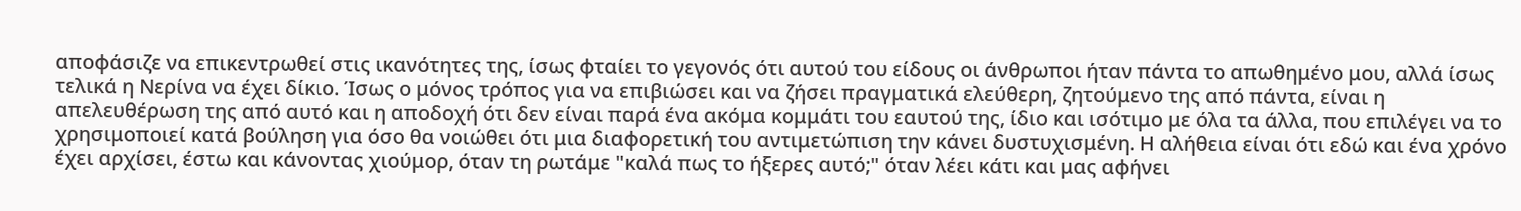αποφάσιζε να επικεντρωθεί στις ικανότητες της, ίσως φταίει το γεγονός ότι αυτού του είδους οι άνθρωποι ήταν πάντα το απωθημένο μου, αλλά ίσως τελικά η Νερίνα να έχει δίκιο. Ίσως ο μόνος τρόπος για να επιβιώσει και να ζήσει πραγματικά ελεύθερη, ζητούμενο της από πάντα, είναι η απελευθέρωση της από αυτό και η αποδοχή ότι δεν είναι παρά ένα ακόμα κομμάτι του εαυτού της, ίδιο και ισότιμο με όλα τα άλλα, που επιλέγει να το χρησιμοποιεί κατά βούληση για όσο θα νοιώθει ότι μια διαφορετική του αντιμετώπιση την κάνει δυστυχισμένη. Η αλήθεια είναι ότι εδώ και ένα χρόνο έχει αρχίσει, έστω και κάνοντας χιούμορ, όταν τη ρωτάμε "καλά πως το ήξερες αυτό;" όταν λέει κάτι και μας αφήνει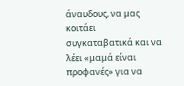άναυδους, να μας κοιτάει συγκαταβατικά και να λέει «μαμά είναι προφανές» για να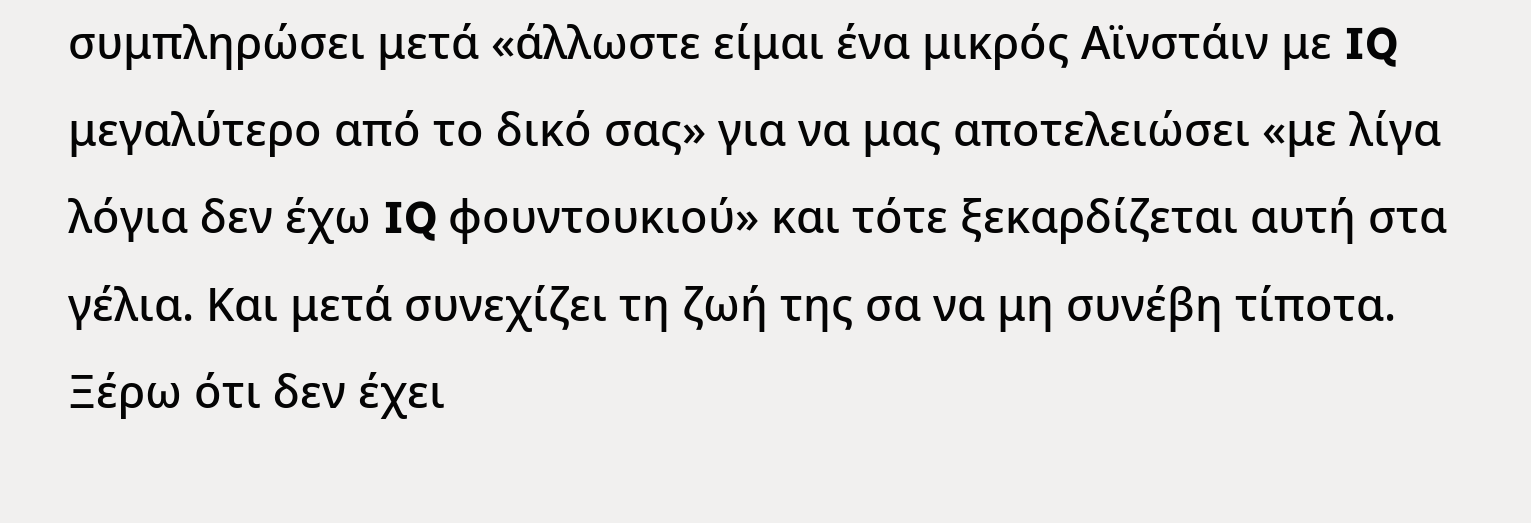συμπληρώσει μετά «άλλωστε είμαι ένα μικρός Αϊνστάιν με IQ μεγαλύτερο από το δικό σας» για να μας αποτελειώσει «με λίγα λόγια δεν έχω IQ φουντουκιού» και τότε ξεκαρδίζεται αυτή στα γέλια. Και μετά συνεχίζει τη ζωή της σα να μη συνέβη τίποτα.
Ξέρω ότι δεν έχει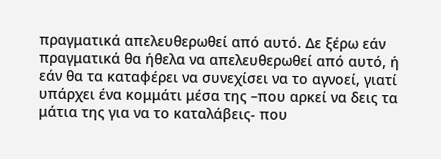πραγματικά απελευθερωθεί από αυτό. Δε ξέρω εάν πραγματικά θα ήθελα να απελευθερωθεί από αυτό, ή εάν θα τα καταφέρει να συνεχίσει να το αγνοεί, γιατί υπάρχει ένα κομμάτι μέσα της –που αρκεί να δεις τα μάτια της για να το καταλάβεις- που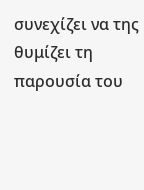συνεχίζει να της θυμίζει τη παρουσία του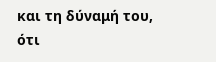και τη δύναμή του, ότι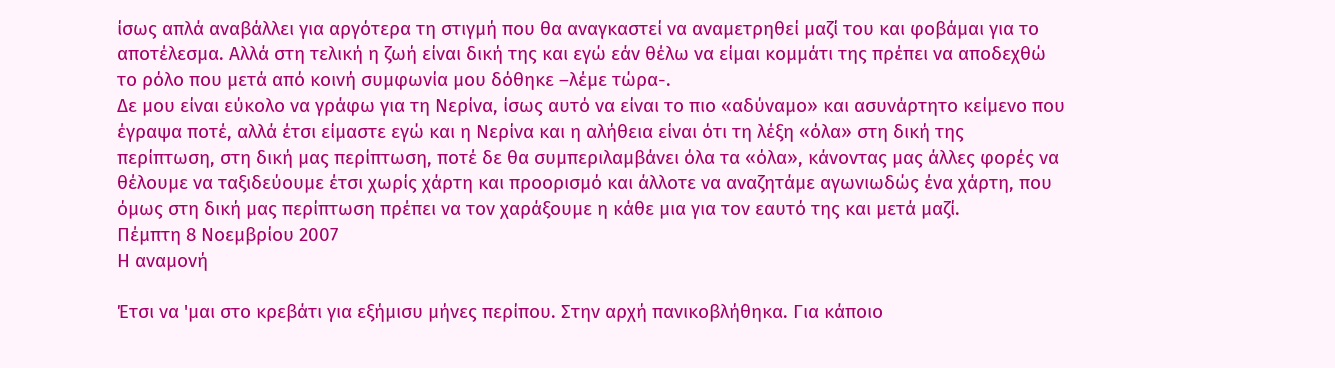ίσως απλά αναβάλλει για αργότερα τη στιγμή που θα αναγκαστεί να αναμετρηθεί μαζί του και φοβάμαι για το αποτέλεσμα. Αλλά στη τελική η ζωή είναι δική της και εγώ εάν θέλω να είμαι κομμάτι της πρέπει να αποδεχθώ το ρόλο που μετά από κοινή συμφωνία μου δόθηκε –λέμε τώρα-.
Δε μου είναι εύκολο να γράφω για τη Νερίνα, ίσως αυτό να είναι το πιο «αδύναμο» και ασυνάρτητο κείμενο που έγραψα ποτέ, αλλά έτσι είμαστε εγώ και η Νερίνα και η αλήθεια είναι ότι τη λέξη «όλα» στη δική της περίπτωση, στη δική μας περίπτωση, ποτέ δε θα συμπεριλαμβάνει όλα τα «όλα», κάνοντας μας άλλες φορές να θέλουμε να ταξιδεύουμε έτσι χωρίς χάρτη και προορισμό και άλλοτε να αναζητάμε αγωνιωδώς ένα χάρτη, που όμως στη δική μας περίπτωση πρέπει να τον χαράξουμε η κάθε μια για τον εαυτό της και μετά μαζί.
Πέμπτη 8 Νοεμβρίου 2007
Η αναμονή

Έτσι να 'μαι στο κρεβάτι για εξήμισυ μήνες περίπου. Στην αρχή πανικοβλήθηκα. Για κάποιο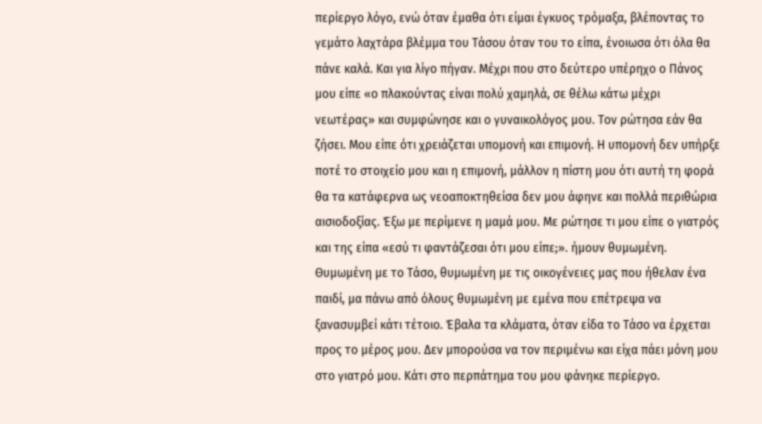περίεργο λόγο, ενώ όταν έμαθα ότι είμαι έγκυος τρόμαξα, βλέποντας το γεμάτο λαχτάρα βλέμμα του Τάσου όταν του το είπα, ένοιωσα ότι όλα θα πάνε καλά. Και για λίγο πήγαν. Μέχρι που στο δεύτερο υπέρηχο ο Πάνος μου είπε «ο πλακούντας είναι πολύ χαμηλά, σε θέλω κάτω μέχρι νεωτέρας» και συμφώνησε και ο γυναικολόγος μου. Τον ρώτησα εάν θα ζήσει. Μου είπε ότι χρειάζεται υπομονή και επιμονή. Η υπομονή δεν υπήρξε ποτέ το στοιχείο μου και η επιμονή, μάλλον η πίστη μου ότι αυτή τη φορά θα τα κατάφερνα ως νεοαποκτηθείσα δεν μου άφηνε και πολλά περιθώρια αισιοδοξίας. Έξω με περίμενε η μαμά μου. Με ρώτησε τι μου είπε ο γιατρός και της είπα «εσύ τι φαντάζεσαι ότι μου είπε;». ήμουν θυμωμένη. Θυμωμένη με το Τάσο, θυμωμένη με τις οικογένειες μας που ήθελαν ένα παιδί, μα πάνω από όλους θυμωμένη με εμένα που επέτρεψα να ξανασυμβεί κάτι τέτοιο. Έβαλα τα κλάματα, όταν είδα το Τάσο να έρχεται προς το μέρος μου. Δεν μπορούσα να τον περιμένω και είχα πάει μόνη μου στο γιατρό μου. Κάτι στο περπάτημα του μου φάνηκε περίεργο.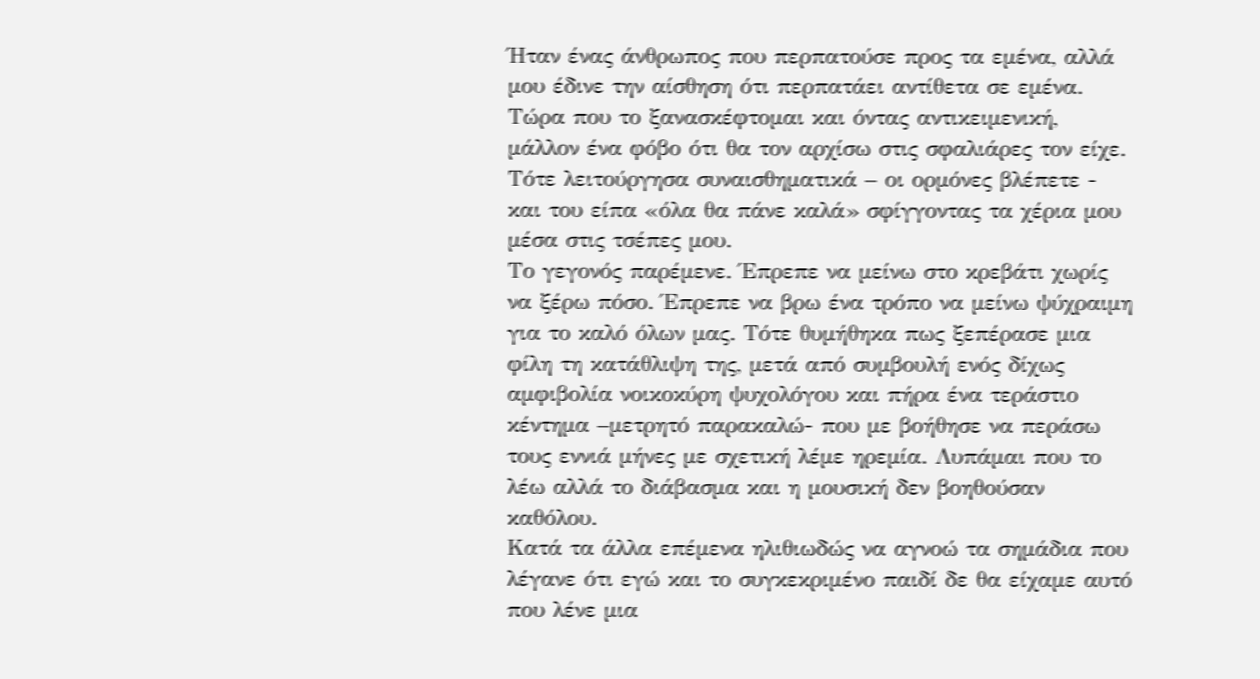Ήταν ένας άνθρωπος που περπατούσε προς τα εμένα, αλλά μου έδινε την αίσθηση ότι περπατάει αντίθετα σε εμένα. Τώρα που το ξανασκέφτομαι και όντας αντικειμενική, μάλλον ένα φόβο ότι θα τον αρχίσω στις σφαλιάρες τον είχε. Τότε λειτούργησα συναισθηματικά – οι ορμόνες βλέπετε - και του είπα «όλα θα πάνε καλά» σφίγγοντας τα χέρια μου μέσα στις τσέπες μου.
Το γεγονός παρέμενε. Έπρεπε να μείνω στο κρεβάτι χωρίς να ξέρω πόσο. Έπρεπε να βρω ένα τρόπο να μείνω ψύχραιμη για το καλό όλων μας. Τότε θυμήθηκα πως ξεπέρασε μια φίλη τη κατάθλιψη της, μετά από συμβουλή ενός δίχως αμφιβολία νοικοκύρη ψυχολόγου και πήρα ένα τεράστιο κέντημα –μετρητό παρακαλώ- που με βοήθησε να περάσω τους εννιά μήνες με σχετική λέμε ηρεμία. Λυπάμαι που το λέω αλλά το διάβασμα και η μουσική δεν βοηθούσαν καθόλου.
Κατά τα άλλα επέμενα ηλιθιωδώς να αγνοώ τα σημάδια που λέγανε ότι εγώ και το συγκεκριμένο παιδί δε θα είχαμε αυτό που λένε μια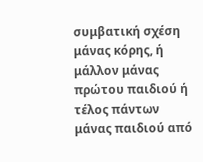συμβατική σχέση μάνας κόρης, ή μάλλον μάνας πρώτου παιδιού ή τέλος πάντων μάνας παιδιού από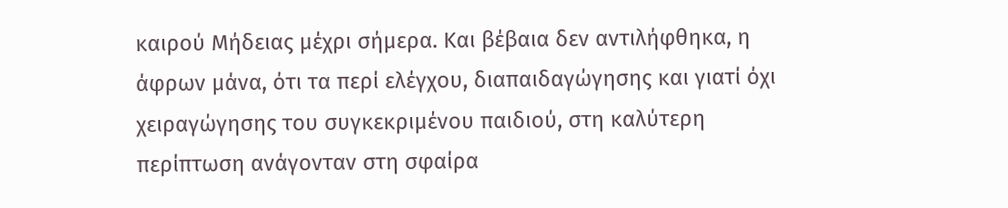καιρού Μήδειας μέχρι σήμερα. Και βέβαια δεν αντιλήφθηκα, η άφρων μάνα, ότι τα περί ελέγχου, διαπαιδαγώγησης και γιατί όχι χειραγώγησης του συγκεκριμένου παιδιού, στη καλύτερη περίπτωση ανάγονταν στη σφαίρα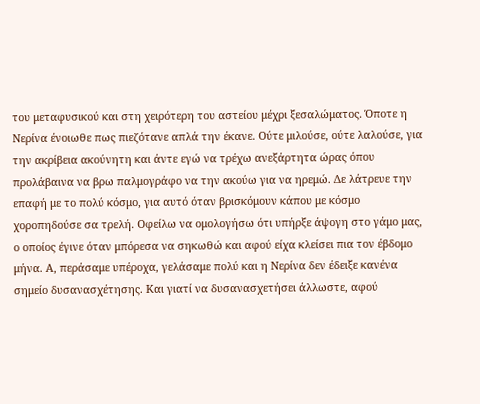του μεταφυσικού και στη χειρότερη του αστείου μέχρι ξεσαλώματος. Όποτε η Νερίνα ένοιωθε πως πιεζότανε απλά την έκανε. Ούτε μιλούσε, ούτε λαλούσε, για την ακρίβεια ακούνητη και άντε εγώ να τρέχω ανεξάρτητα ώρας όπου προλάβαινα να βρω παλμογράφο να την ακούω για να ηρεμώ. Δε λάτρευε την επαφή με το πολύ κόσμο, για αυτό όταν βρισκόμουν κάπου με κόσμο χοροπηδούσε σα τρελή. Οφείλω να ομολογήσω ότι υπήρξε άψογη στο γάμο μας, ο οποίος έγινε όταν μπόρεσα να σηκωθώ και αφού είχα κλείσει πια τον έβδομο μήνα. Α, περάσαμε υπέροχα, γελάσαμε πολύ και η Νερίνα δεν έδειξε κανένα σημείο δυσανασχέτησης. Και γιατί να δυσανασχετήσει άλλωστε, αφού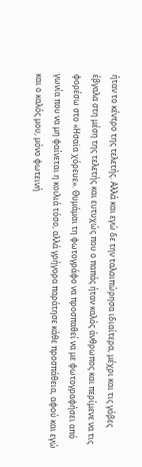ήταν το κέντρο της τελετής. Αλλά και εγώ δε την ταλαιπώρησα ιδιαίτερα, μέχρι και τις γόβες έβγαλα στη μέση της τελετής και ευτυχώς που ο παπάς ήταν καλός άνθρωπος και περίμενε να τις φορέσω στο «Ησαϊα χόρευε». Θυμάμαι τη φωτογράφο να προσπαθεί να με φωτογραφήσει από γωνία που να μη φαίνεται η κοιλιά τόσο, αλλά γρήγορα παράτησε κάθε προσπάθεια, αφού και εγώ και ο καλός μου, μόνο φωτεινή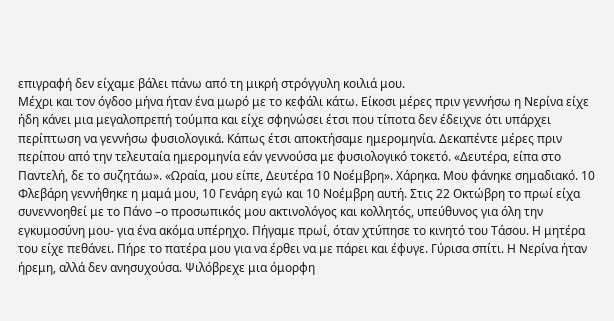επιγραφή δεν είχαμε βάλει πάνω από τη μικρή στρόγγυλη κοιλιά μου.
Μέχρι και τον όγδοο μήνα ήταν ένα μωρό με το κεφάλι κάτω. Είκοσι μέρες πριν γεννήσω η Νερίνα είχε ήδη κάνει μια μεγαλοπρεπή τούμπα και είχε σφηνώσει έτσι που τίποτα δεν έδειχνε ότι υπάρχει περίπτωση να γεννήσω φυσιολογικά. Κάπως έτσι αποκτήσαμε ημερομηνία. Δεκαπέντε μέρες πριν περίπου από την τελευταία ημερομηνία εάν γεννούσα με φυσιολογικό τοκετό. «Δευτέρα, είπα στο Παντελή, δε το συζητάω». «Ωραία, μου είπε, Δευτέρα 10 Νοέμβρη». Χάρηκα. Μου φάνηκε σημαδιακό. 10 Φλεβάρη γεννήθηκε η μαμά μου, 10 Γενάρη εγώ και 10 Νοέμβρη αυτή. Στις 22 Οκτώβρη το πρωί είχα συνεννοηθεί με το Πάνο –ο προσωπικός μου ακτινολόγος και κολλητός, υπεύθυνος για όλη την εγκυμοσύνη μου- για ένα ακόμα υπέρηχο. Πήγαμε πρωί, όταν χτύπησε το κινητό του Τάσου. Η μητέρα του είχε πεθάνει. Πήρε το πατέρα μου για να έρθει να με πάρει και έφυγε. Γύρισα σπίτι. Η Νερίνα ήταν ήρεμη, αλλά δεν ανησυχούσα. Ψιλόβρεχε μια όμορφη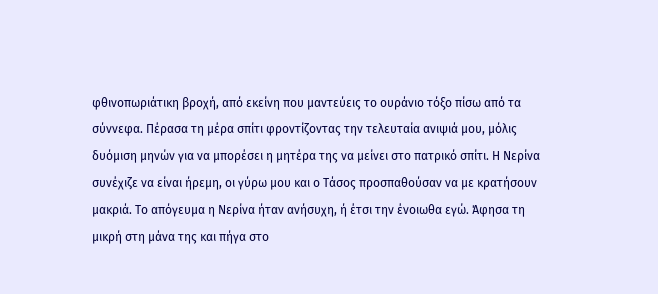φθινοπωριάτικη βροχή, από εκείνη που μαντεύεις το ουράνιο τόξο πίσω από τα σύννεφα. Πέρασα τη μέρα σπίτι φροντίζοντας την τελευταία ανιψιά μου, μόλις δυόμιση μηνών για να μπορέσει η μητέρα της να μείνει στο πατρικό σπίτι. Η Νερίνα συνέχιζε να είναι ήρεμη, οι γύρω μου και ο Τάσος προσπαθούσαν να με κρατήσουν μακριά. Το απόγευμα η Νερίνα ήταν ανήσυχη, ή έτσι την ένοιωθα εγώ. Άφησα τη μικρή στη μάνα της και πήγα στο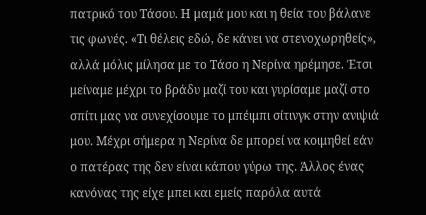πατρικό του Τάσου. Η μαμά μου και η θεία του βάλανε τις φωνές. «Τι θέλεις εδώ, δε κάνει να στενοχωρηθείς», αλλά μόλις μίλησα με το Τάσο η Νερίνα ηρέμησε. Έτσι μείναμε μέχρι το βράδυ μαζί του και γυρίσαμε μαζί στο σπίτι μας να συνεχίσουμε το μπέιμπι σίτινγκ στην ανιψιά μου. Μέχρι σήμερα η Νερίνα δε μπορεί να κοιμηθεί εάν ο πατέρας της δεν είναι κάπου γύρω της. Άλλος ένας κανόνας της είχε μπει και εμείς παρόλα αυτά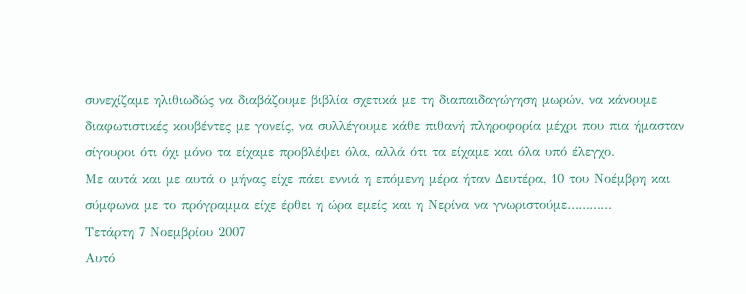συνεχίζαμε ηλιθιωδώς να διαβάζουμε βιβλία σχετικά με τη διαπαιδαγώγηση μωρών, να κάνουμε διαφωτιστικές κουβέντες με γονείς, να συλλέγουμε κάθε πιθανή πληροφορία μέχρι που πια ήμασταν σίγουροι ότι όχι μόνο τα είχαμε προβλέψει όλα, αλλά ότι τα είχαμε και όλα υπό έλεγχο.
Με αυτά και με αυτά ο μήνας είχε πάει εννιά η επόμενη μέρα ήταν Δευτέρα, 10 του Νοέμβρη και σύμφωνα με το πρόγραμμα είχε έρθει η ώρα εμείς και η Νερίνα να γνωριστούμε…………
Τετάρτη 7 Νοεμβρίου 2007
Αυτό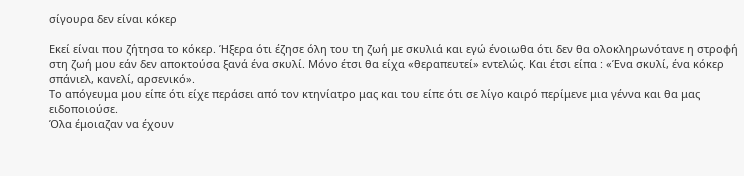σίγουρα δεν είναι κόκερ

Εκεί είναι που ζήτησα το κόκερ. Ήξερα ότι έζησε όλη του τη ζωή με σκυλιά και εγώ ένοιωθα ότι δεν θα ολοκληρωνότανε η στροφή στη ζωή μου εάν δεν αποκτούσα ξανά ένα σκυλί. Μόνο έτσι θα είχα «θεραπευτεί» εντελώς. Και έτσι είπα : «Ένα σκυλί, ένα κόκερ σπάνιελ, κανελί, αρσενικό».
Το απόγευμα μου είπε ότι είχε περάσει από τον κτηνίατρο μας και του είπε ότι σε λίγο καιρό περίμενε μια γέννα και θα μας ειδοποιούσε.
Όλα έμοιαζαν να έχουν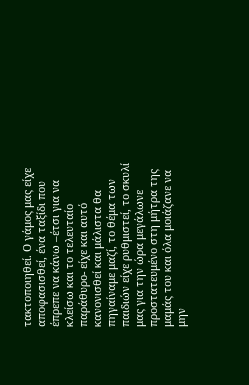τακτοποιηθεί. Ο γάμος μας είχε αποφασισθεί, ένα ταξίδι που έπρεπε να κάνω –έτσι για να κλείσω και το τελευταίο παράθυρο- είχε και αυτό κανονισθεί και μάλιστα θα πηγαίναμε μαζί, το θέμα των παιδιών είχε ρυθμιστεί, το σκυλί μας για την ώρα μεγάλωνε προστατευμένο στη μήτρα της μαμάς του και όλα μοιάζανε να μην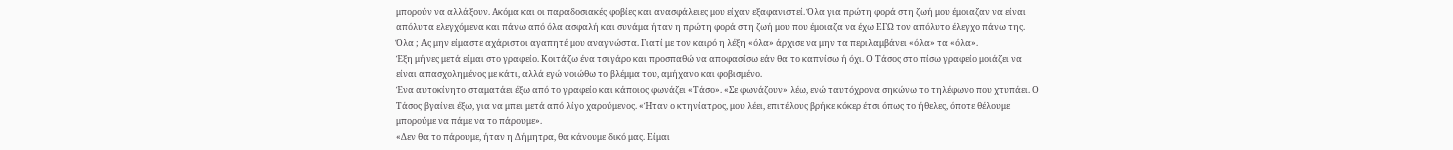μπορούν να αλλάξουν. Ακόμα και οι παραδοσιακές φοβίες και ανασφάλειες μου είχαν εξαφανιστεί. Όλα για πρώτη φορά στη ζωή μου έμοιαζαν να είναι απόλυτα ελεγχόμενα και πάνω από όλα ασφαλή και συνάμα ήταν η πρώτη φορά στη ζωή μου που έμοιαζα να έχω ΕΓΩ τον απόλυτο έλεγχο πάνω της.
Όλα ; Ας μην είμαστε αχάριστοι αγαπητέ μου αναγνώστα. Γιατί με τον καιρό η λέξη «όλα» άρχισε να μην τα περιλαμβάνει «όλα» τα «όλα».
Έξη μήνες μετά είμαι στο γραφείο. Κοιτάζω ένα τσιγάρο και προσπαθώ να αποφασίσω εάν θα το καπνίσω ή όχι. Ο Τάσος στο πίσω γραφείο μοιάζει να είναι απασχολημένος με κάτι, αλλά εγώ νοιώθω το βλέμμα του, αμήχανο και φοβισμένο.
Ένα αυτοκίνητο σταματάει έξω από το γραφείο και κάποιος φωνάζει «Τάσο». «Σε φωνάζουν» λέω, ενώ ταυτόχρονα σηκώνω το τηλέφωνο που χτυπάει. Ο Τάσος βγαίνει έξω, για να μπει μετά από λίγο χαρούμενος. «Ήταν ο κτηνίατρος, μου λέει, επιτέλους βρήκε κόκερ έτσι όπως το ήθελες, όποτε θέλουμε μπορούμε να πάμε να το πάρουμε».
«Δεν θα το πάρουμε, ήταν η Δήμητρα, θα κάνουμε δικό μας. Είμαι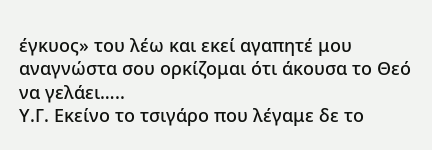έγκυος» του λέω και εκεί αγαπητέ μου αναγνώστα σου ορκίζομαι ότι άκουσα το Θεό να γελάει…..
Υ.Γ. Εκείνο το τσιγάρο που λέγαμε δε το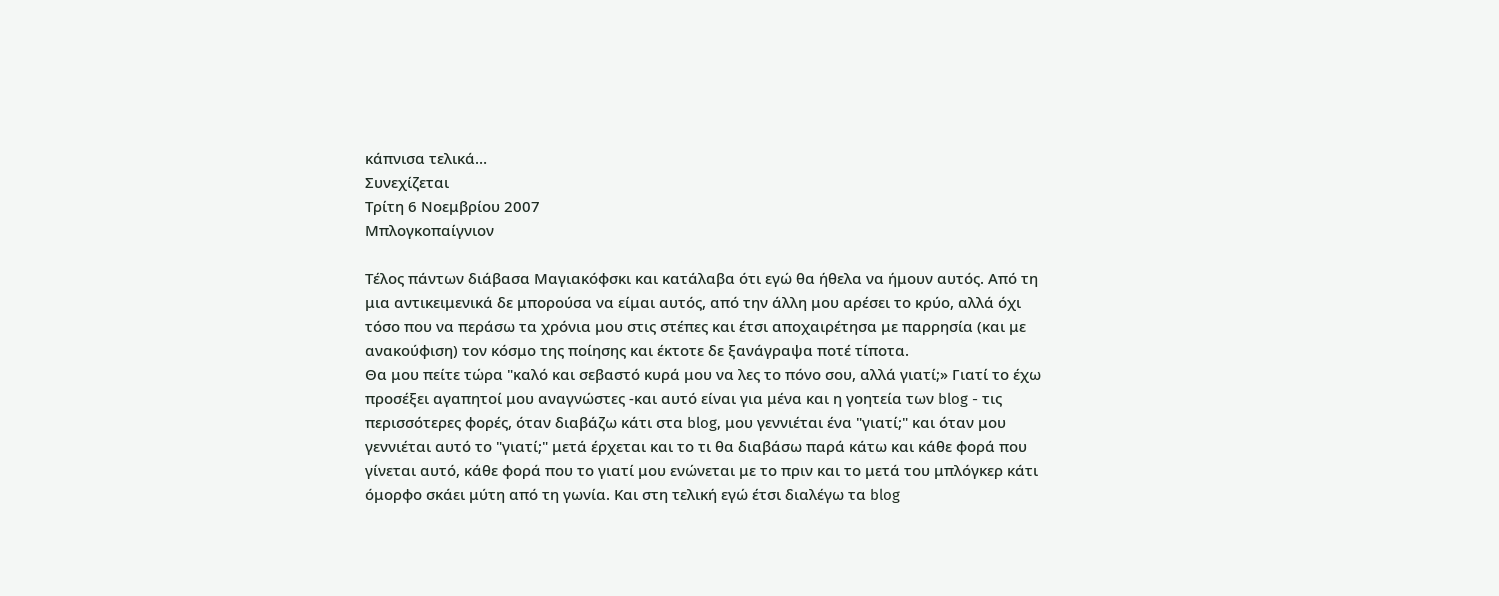κάπνισα τελικά…
Συνεχίζεται
Τρίτη 6 Νοεμβρίου 2007
Μπλογκοπαίγνιον

Τέλος πάντων διάβασα Μαγιακόφσκι και κατάλαβα ότι εγώ θα ήθελα να ήμουν αυτός. Από τη μια αντικειμενικά δε μπορούσα να είμαι αυτός, από την άλλη μου αρέσει το κρύο, αλλά όχι τόσο που να περάσω τα χρόνια μου στις στέπες και έτσι αποχαιρέτησα με παρρησία (και με ανακούφιση) τον κόσμο της ποίησης και έκτοτε δε ξανάγραψα ποτέ τίποτα.
Θα μου πείτε τώρα "καλό και σεβαστό κυρά μου να λες το πόνο σου, αλλά γιατί;» Γιατί το έχω προσέξει αγαπητοί μου αναγνώστες -και αυτό είναι για μένα και η γοητεία των blog - τις περισσότερες φορές, όταν διαβάζω κάτι στα blog, μου γεννιέται ένα "γιατί;" και όταν μου γεννιέται αυτό το "γιατί;" μετά έρχεται και το τι θα διαβάσω παρά κάτω και κάθε φορά που γίνεται αυτό, κάθε φορά που το γιατί μου ενώνεται με το πριν και το μετά του μπλόγκερ κάτι όμορφο σκάει μύτη από τη γωνία. Και στη τελική εγώ έτσι διαλέγω τα blog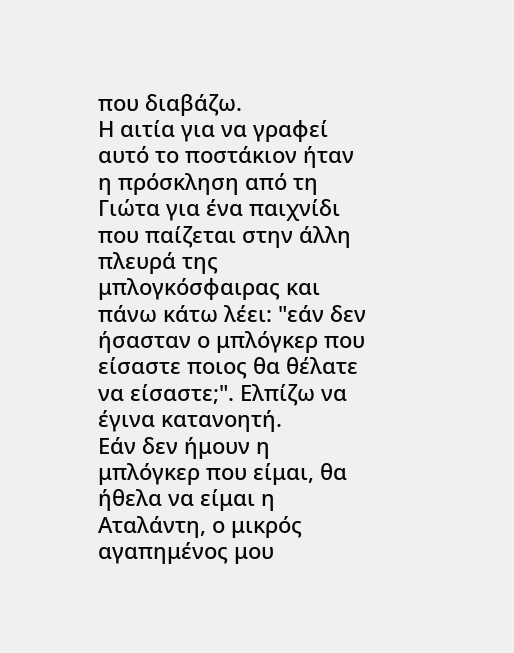που διαβάζω.
Η αιτία για να γραφεί αυτό το ποστάκιον ήταν η πρόσκληση από τη Γιώτα για ένα παιχνίδι που παίζεται στην άλλη πλευρά της μπλογκόσφαιρας και πάνω κάτω λέει: "εάν δεν ήσασταν ο μπλόγκερ που είσαστε ποιος θα θέλατε να είσαστε;". Ελπίζω να έγινα κατανοητή.
Εάν δεν ήμουν η μπλόγκερ που είμαι, θα ήθελα να είμαι η Αταλάντη, ο μικρός αγαπημένος μου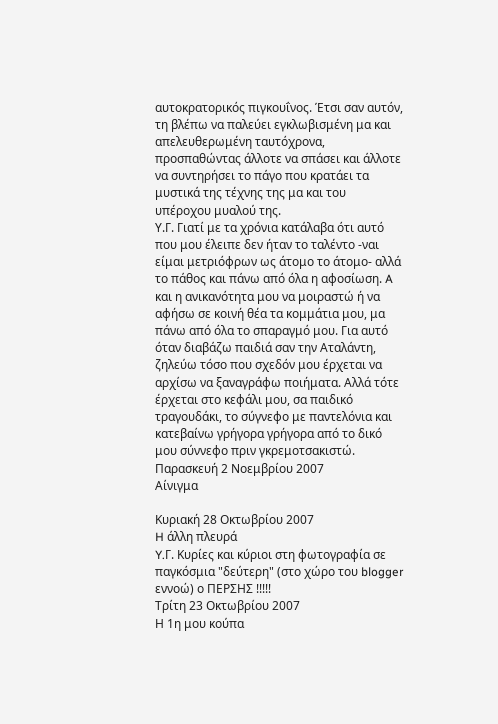αυτοκρατορικός πιγκουΐνος. Έτσι σαν αυτόν, τη βλέπω να παλεύει εγκλωβισμένη μα και απελευθερωμένη ταυτόχρονα, προσπαθώντας άλλοτε να σπάσει και άλλοτε να συντηρήσει το πάγο που κρατάει τα μυστικά της τέχνης της μα και του υπέροχου μυαλού της.
Υ.Γ. Γιατί με τα χρόνια κατάλαβα ότι αυτό που μου έλειπε δεν ήταν το ταλέντο -ναι είμαι μετριόφρων ως άτομο το άτομο- αλλά το πάθος και πάνω από όλα η αφοσίωση. A και η ανικανότητα μου να μοιραστώ ή να αφήσω σε κοινή θέα τα κομμάτια μου, μα πάνω από όλα το σπαραγμό μου. Για αυτό όταν διαβάζω παιδιά σαν την Αταλάντη, ζηλεύω τόσο που σχεδόν μου έρχεται να αρχίσω να ξαναγράφω ποιήματα. Αλλά τότε έρχεται στο κεφάλι μου, σα παιδικό τραγουδάκι, το σύγνεφο με παντελόνια και κατεβαίνω γρήγορα γρήγορα από το δικό μου σύννεφο πριν γκρεμοτσακιστώ.
Παρασκευή 2 Νοεμβρίου 2007
Αίνιγμα

Κυριακή 28 Οκτωβρίου 2007
H άλλη πλευρά
Y.Γ. Κυρίες και κύριοι στη φωτογραφία σε παγκόσμια "δεύτερη" (στο χώρο του blogger εννοώ) ο ΠΕΡΣΗΣ !!!!!
Τρίτη 23 Οκτωβρίου 2007
Η 1η μου κούπα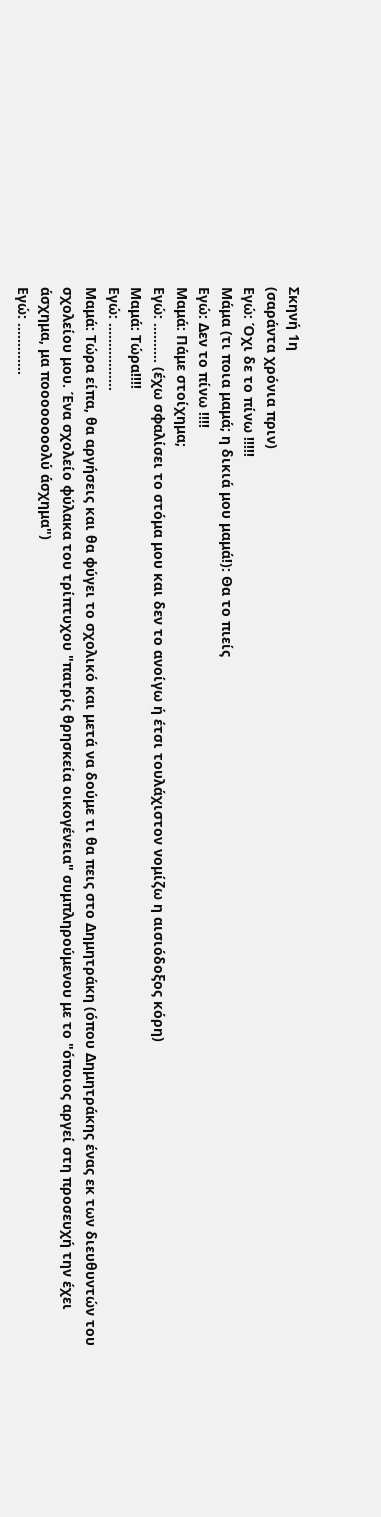Σκηνή 1η
(σαράντα χρόνια πριν)
Εγώ: Όχι δε το πίνω !!!!!
Μάμα (τι ποια μαμά; η δικιά μου μαμά!): Θα το πιείς
Εγώ: Δεν το πίνω !!!!
Μαμά: Πάμε στοίχημα;
Εγώ: .......... (έχω σφαλίσει το στόμα μου και δεν το ανοίγω ή έτσι τουλάχιστον νομίζω η αισιόδοξος κόρη)
Μαμά: Τώρα!!!!
Εγώ: .................
Μαμά: Τώρα είπα, θα αργήσεις και θα φύγει το σχολικό και μετά να δούμε τι θα πεις στο Δημητράκη (όπου Δημητράκης ένας εκ των διευθυντών του σχολείου μου. Ένα σχολείο φύλακα του τρίπτυχου "πατρίς θρησκεία οικογένεια" συμπληρούμενου με το "όποιος αργεί στη προσευχή την έχει άσχημα, μα ποοοοοοοολύ άσχημα")
Εγώ: .............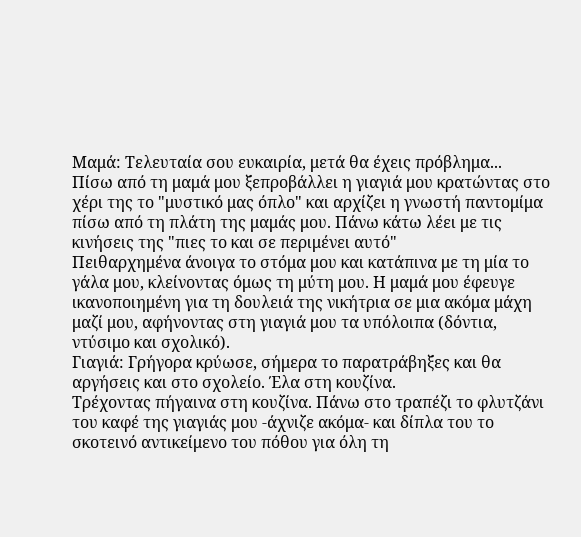Μαμά: Τελευταία σου ευκαιρία, μετά θα έχεις πρόβλημα...
Πίσω από τη μαμά μου ξεπροβάλλει η γιαγιά μου κρατώντας στο χέρι της το "μυστικό μας όπλο" και αρχίζει η γνωστή παντομίμα πίσω από τη πλάτη της μαμάς μου. Πάνω κάτω λέει με τις κινήσεις της "πιες το και σε περιμένει αυτό"
Πειθαρχημένα άνοιγα το στόμα μου και κατάπινα με τη μία το γάλα μου, κλείνοντας όμως τη μύτη μου. Η μαμά μου έφευγε ικανοποιημένη για τη δουλειά της νικήτρια σε μια ακόμα μάχη μαζί μου, αφήνοντας στη γιαγιά μου τα υπόλοιπα (δόντια, ντύσιμο και σχολικό).
Γιαγιά: Γρήγορα κρύωσε, σήμερα το παρατράβηξες και θα αργήσεις και στο σχολείο. Έλα στη κουζίνα.
Τρέχοντας πήγαινα στη κουζίνα. Πάνω στο τραπέζι το φλυτζάνι του καφέ της γιαγιάς μου -άχνιζε ακόμα- και δίπλα του το σκοτεινό αντικείμενο του πόθου για όλη τη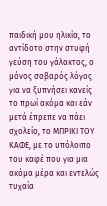παιδική μου ηλικία, το αντίδοτο στην στυφή γεύση του γάλακτος, ο μόνος σοβαρός λόγος για να ξυπνήσει κανείς το πρωί ακόμα και εάν μετά έπρεπε να πάει σχολείο, το ΜΠΡΙΚΙ ΤΟΥ ΚΑΦΕ, με το υπόλοιπο του καφέ που για μια ακόμα μέρα και εντελώς τυχαία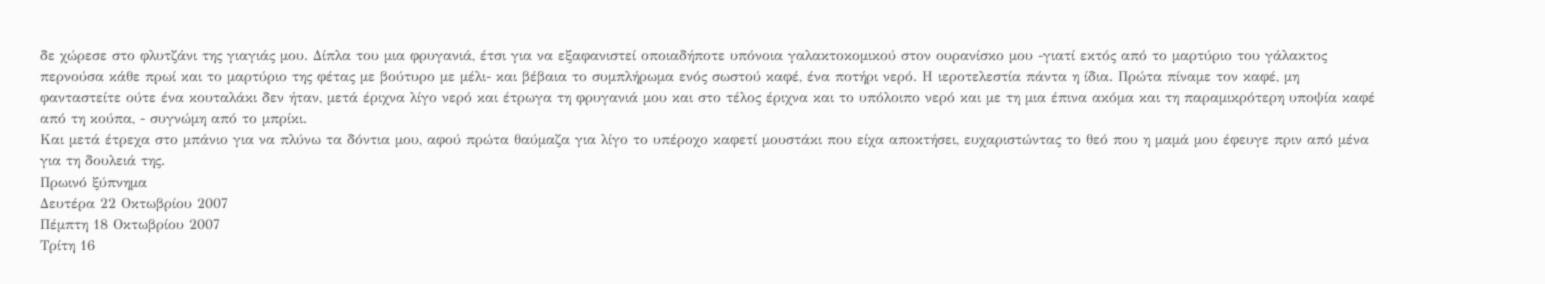δε χώρεσε στο φλυτζάνι της γιαγιάς μου. Δίπλα του μια φρυγανιά, έτσι για να εξαφανιστεί οποιαδήποτε υπόνοια γαλακτοκομικού στον ουρανίσκο μου -γιατί εκτός από το μαρτύριο του γάλακτος περνούσα κάθε πρωί και το μαρτύριο της φέτας με βούτυρο με μέλι- και βέβαια το συμπλήρωμα ενός σωστού καφέ, ένα ποτήρι νερό. Η ιεροτελεστία πάντα η ίδια. Πρώτα πίναμε τον καφέ, μη φανταστείτε ούτε ένα κουταλάκι δεν ήταν, μετά έριχνα λίγο νερό και έτρωγα τη φρυγανιά μου και στο τέλος έριχνα και το υπόλοιπο νερό και με τη μια έπινα ακόμα και τη παραμικρότερη υποψία καφέ από τη κούπα, - συγνώμη από το μπρίκι.
Και μετά έτρεχα στο μπάνιο για να πλύνω τα δόντια μου, αφού πρώτα θαύμαζα για λίγο το υπέροχο καφετί μουστάκι που είχα αποκτήσει, ευχαριστώντας το θεό που η μαμά μου έφευγε πριν από μένα για τη δουλειά της.
Πρωινό ξύπνημα
Δευτέρα 22 Οκτωβρίου 2007
Πέμπτη 18 Οκτωβρίου 2007
Τρίτη 16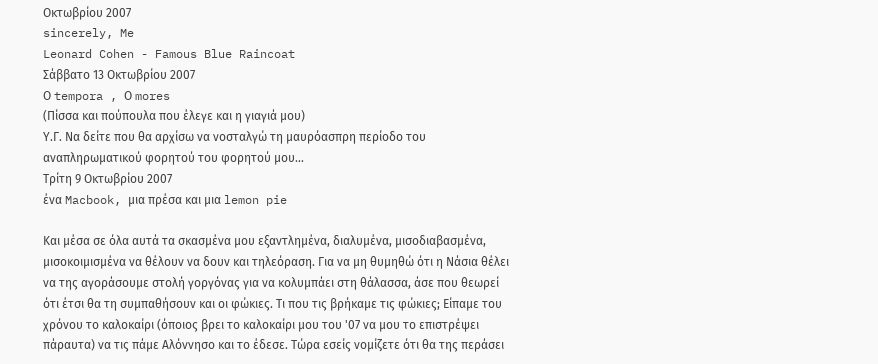Οκτωβρίου 2007
sincerely, Me
Leonard Cohen - Famous Blue Raincoat
Σάββατο 13 Οκτωβρίου 2007
Ο tempora , Ο mores
(Πίσσα και πούπουλα που έλεγε και η γιαγιά μου)
Υ.Γ. Να δείτε που θα αρχίσω να νοσταλγώ τη μαυρόασπρη περίοδο του αναπληρωματικού φορητού του φορητού μου...
Τρίτη 9 Οκτωβρίου 2007
ένα Macbook, μια πρέσα και μια lemon pie

Και μέσα σε όλα αυτά τα σκασμένα μου εξαντλημένα, διαλυμένα, μισοδιαβασμένα, μισοκοιμισμένα να θέλουν να δουν και τηλεόραση. Για να μη θυμηθώ ότι η Νάσια θέλει να της αγοράσουμε στολή γοργόνας για να κολυμπάει στη θάλασσα, άσε που θεωρεί ότι έτσι θα τη συμπαθήσουν και οι φώκιες. Τι που τις βρήκαμε τις φώκιες; Είπαμε του χρόνου το καλοκαίρι (όποιος βρει το καλοκαίρι μου του '07 να μου το επιστρέψει πάραυτα) να τις πάμε Αλόννησο και το έδεσε. Τώρα εσείς νομίζετε ότι θα της περάσει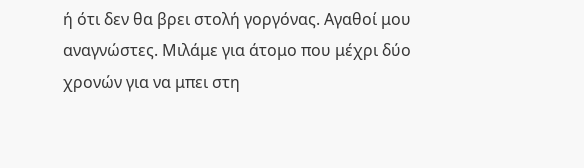ή ότι δεν θα βρει στολή γοργόνας. Αγαθοί μου αναγνώστες. Μιλάμε για άτομο που μέχρι δύο χρονών για να μπει στη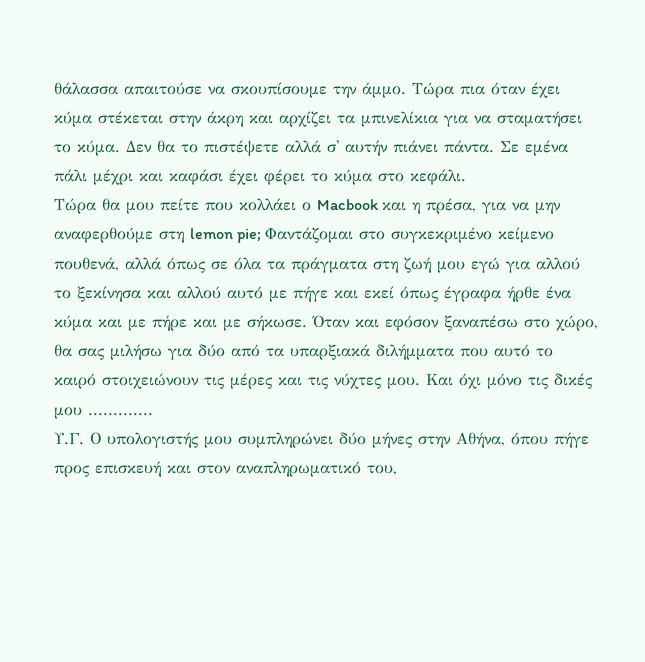θάλασσα απαιτούσε να σκουπίσουμε την άμμο. Τώρα πια όταν έχει κύμα στέκεται στην άκρη και αρχίζει τα μπινελίκια για να σταματήσει το κύμα. Δεν θα το πιστέψετε αλλά σ' αυτήν πιάνει πάντα. Σε εμένα πάλι μέχρι και καφάσι έχει φέρει το κύμα στο κεφάλι.
Τώρα θα μου πείτε που κολλάει ο Macbook και η πρέσα, για να μην αναφερθούμε στη lemon pie; Φαντάζομαι στο συγκεκριμένο κείμενο πουθενά, αλλά όπως σε όλα τα πράγματα στη ζωή μου εγώ για αλλού το ξεκίνησα και αλλού αυτό με πήγε και εκεί όπως έγραφα ήρθε ένα κύμα και με πήρε και με σήκωσε. Όταν και εφόσον ξαναπέσω στο χώρο, θα σας μιλήσω για δύο από τα υπαρξιακά διλήμματα που αυτό το καιρό στοιχειώνουν τις μέρες και τις νύχτες μου. Και όχι μόνο τις δικές μου .............
Υ.Γ. Ο υπολογιστής μου συμπληρώνει δύο μήνες στην Αθήνα, όπου πήγε προς επισκευή και στον αναπληρωματικό του,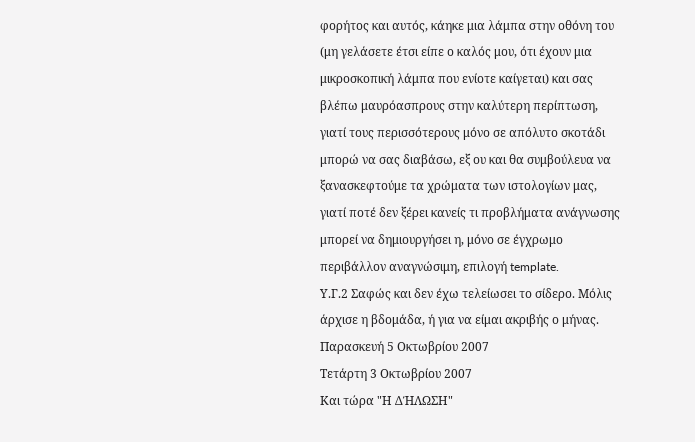φορήτος και αυτός, κάηκε μια λάμπα στην οθόνη του (μη γελάσετε έτσι είπε ο καλός μου, ότι έχουν μια μικροσκοπική λάμπα που ενίοτε καίγεται) και σας βλέπω μαυρόασπρους στην καλύτερη περίπτωση, γιατί τους περισσότερους μόνο σε απόλυτο σκοτάδι μπορώ να σας διαβάσω, εξ ου και θα συμβούλευα να ξανασκεφτούμε τα χρώματα των ιστολογίων μας, γιατί ποτέ δεν ξέρει κανείς τι προβλήματα ανάγνωσης μπορεί να δημιουργήσει η, μόνο σε έγχρωμο περιβάλλον αναγνώσιμη, επιλογή template.
Υ.Γ.2 Σαφώς και δεν έχω τελείωσει το σίδερο. Μόλις άρχισε η βδομάδα, ή για να είμαι ακριβής ο μήνας.
Παρασκευή 5 Οκτωβρίου 2007
Τετάρτη 3 Οκτωβρίου 2007
Και τώρα "Η ΔΉΛΩΣΗ"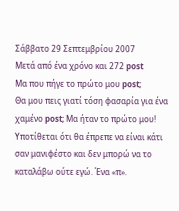Σάββατο 29 Σεπτεμβρίου 2007
Μετά από ένα χρόνο και 272 post
Μα που πήγε το πρώτο μου post;
Θα μου πεις γιατί τόση φασαρία για ένα χαμένο post; Μα ήταν το πρώτο μου! Υποτίθεται ότι θα έπρεπε να είναι κάτι σαν μανιφέστο και δεν μπορώ να το καταλάβω ούτε εγώ. Ένα «π».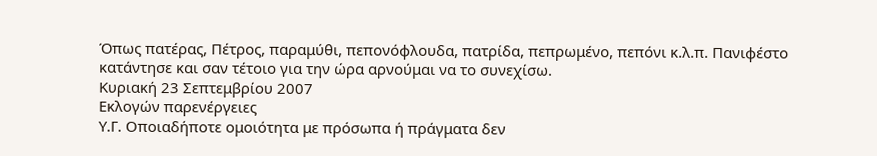Όπως πατέρας, Πέτρος, παραμύθι, πεπονόφλουδα, πατρίδα, πεπρωμένο, πεπόνι κ.λ.π. Πανιφέστο κατάντησε και σαν τέτοιο για την ώρα αρνούμαι να το συνεχίσω.
Κυριακή 23 Σεπτεμβρίου 2007
Εκλογών παρενέργειες
Υ.Γ. Οποιαδήποτε ομοιότητα με πρόσωπα ή πράγματα δεν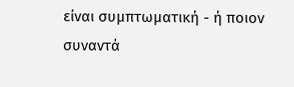είναι συμπτωματική - ή ποιον συναντά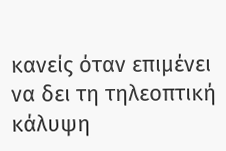κανείς όταν επιμένει να δει τη τηλεοπτική κάλυψη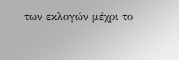των εκλογών μέχρι το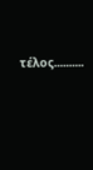τέλος..........